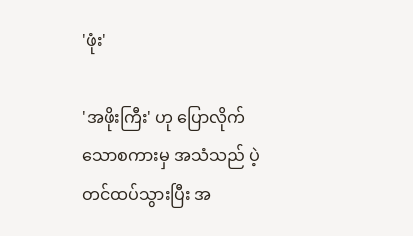'ဖုံး'

'အဖိုးကြီး' ဟု ပြောလိုက်သောစကားမှ အသံသည် ပဲ့တင်ထပ်သွားပြီး အ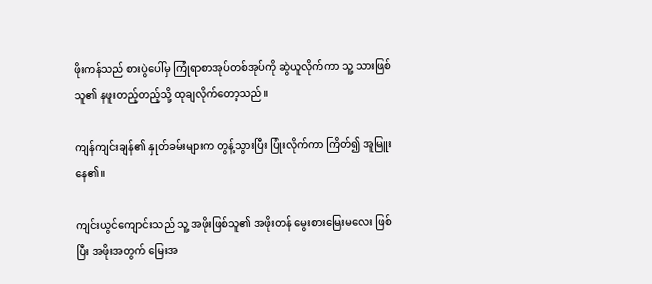ဖိုးကန်သည် စားပွဲပေါ်မှ ကြုံရာစာအုပ်တစ်အုပ်ကို ဆွဲယူလိုက်ကာ သူ့ သားဖြစ်သူ၏ နဖူးတည့်တည့်သို့ ထုချလိုက်တော့သည်။

ကျန်ကျင်းချန်၏ နှုတ်ခမ်းများက တွန့်သွားပြီး ပြုံးလိုက်ကာ ကြိတ်၍ အူမြူးနေ၏။

ကျင်းယွင်ကျောင်းသည် သူ့ အဖိုးဖြစ်သူ၏ အဖိုးတန် မွေးစားမြေးမလေး ဖြစ်ပြီး အဖိုးအတွက် မြေးအ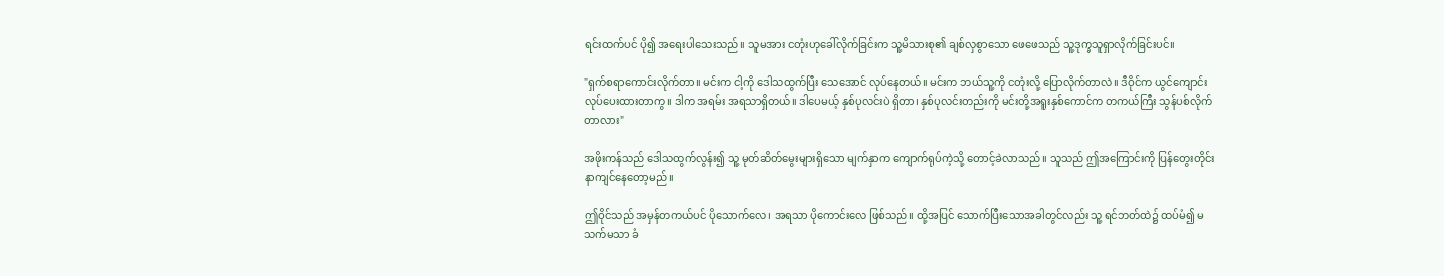ရင်းထက်ပင် ပို၍ အရေးပါသေးသည်။ သူမအား ငတုံးဟုခေါ်လိုက်ခြင်းက သူ့မိသားစု၏ ချစ်လှစွာသော ဖေဖေသည် သူ့ဒုက္ခသူရှာလိုက်ခြင်းပင်။

"ရှက်စရာကောင်းလိုက်တာ။ မင်းက ငါ့ကို ဒေါသထွက်ပြီး သေအောင် လုပ်နေတယ်။ မင်းက ဘယ်သူ့ကို ငတုံးလို့ ပြောလိုက်တာလဲ။ ဒီဝိုင်က ယွင်ကျောင်း လုပ်ပေးထားတာကွ။ ဒါက အရမ်း အရသာရှိတယ်။ ဒါပေမယ့် နှစ်ပုလင်းပဲ ရှိတာ၊ နှစ်ပုလင်းတည်းကို မင်းတို့အရူးနှစ်ကောင်က တကယ်ကြီး သွန်ပစ်လိုက်တာလား"

အဖိုးကန်သည် ဒေါသထွက်လွန်း၍ သူ့ မုတ်ဆိတ်မွေးများရှိသော မျက်နှာက ကျောက်ရုပ်ကဲ့သို့ တောင့်ခဲလာသည်။ သူသည် ဤအကြောင်းကို ပြန်တွေးတိုင်း နာကျင်နေတော့မည်။

ဤဝိုင်သည် အမှန်တကယ်ပင် ပိုသောက်လေ၊ အရသာ ပိုကောင်းလေ ဖြစ်သည်။ ထို့အပြင် သောက်ပြီးသောအခါတွင်လည်း သူ့ ရင်ဘတ်ထဲ၌ ထပ်မံ၍ မသက်မသာ ခံ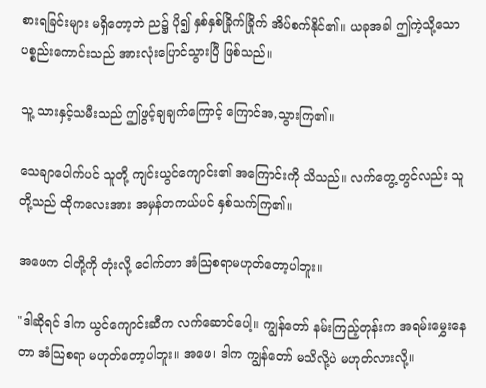စားရခြင်းများ မရှိတော့ဘဲ ည၌ ပို၍ နှစ်နှစ်ခြိုက်ခြိုက် အိပ်စက်နိုင်၏။ ယခုအခါ ဤကဲ့သို့သော ပစ္စည်းကောင်းသည် အားလုံးပြောင်သွားပြီ ဖြစ်သည်။

သူ့ သားနှင့်သမီးသည် ဤဖွင့်ချချက်ကြောင့် ကြောင်အ,သွားကြ၏။

သေချာပေါက်ပင် သူတို့ ကျင်းယွင်ကျောင်း၏ အကြောင်းကို သိသည်။ လက်တွေ့တွင်လည်း သူတို့သည် ထိုကလေးအား အမှန်တကယ်ပင် နှစ်သက်ကြ၏။

အဖေက ငါတို့ကို တုံးလို့ ငေါက်တာ အံသြစရာမဟုတ်တော့ပါဘူး။

"ဒါဆိုရင် ဒါက ယွင်ကျောင်းဆီက လက်ဆောင်ပေါ့။ ကျွန်တော် နမ်းကြည့်တုန်းက အရမ်းမွှေးနေတာ အံသြစရာ မဟုတ်တော့ပါဘူး။ အဖေ၊ ဒါက ကျွန်တော် မသိလို့ပဲ မဟုတ်လားလို့။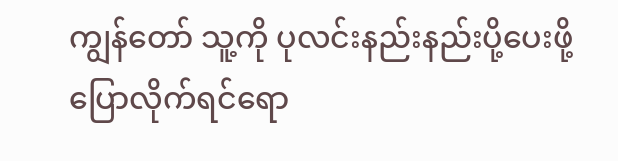ကျွန်တော် သူ့ကို ပုလင်းနည်းနည်းပို့ပေးဖို့ ပြောလိုက်ရင်ရော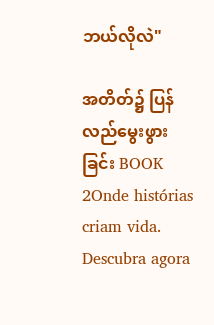ဘယ်လိုလဲ"

အတိတ်၌ ပြန်လည်မွေးဖွားခြင်း BOOK 2Onde histórias criam vida. Descubra agora